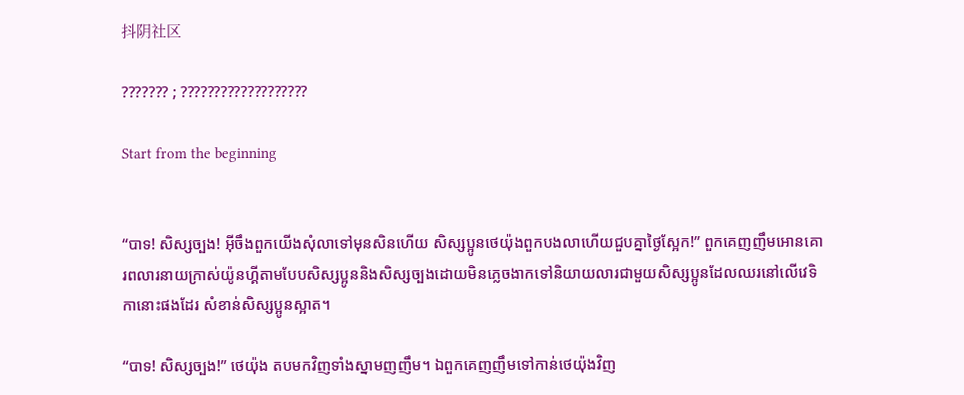抖阴社区

??????? ; ???????????????????

Start from the beginning


“បាទ! សិស្សច្បង! អ៊ីចឹងពួកយើងសុំលាទៅមុនសិនហើយ សិស្សប្អូនថេយ៉ុងពួកបងលាហើយជួបគ្នាថ្ងៃស្អែក!” ពួកគេញញឹមអោនគោរពលារនាយក្រាស់យ៉ូនហ្គីតាមបែបសិស្សប្អូននិងសិស្សច្បងដោយមិនភ្លេចងាកទៅនិយាយលារជាមួយសិស្សប្អូនដែលឈរនៅលើវេទិកានោះផងដែរ សំខាន់សិស្សប្អូនស្អាត។

“បាទ! សិស្សច្បង!” ថេយ៉ុង តបមកវិញទាំងស្នាមញញឹម។ ឯពួកគេញញឹមទៅកាន់ថេយ៉ុងវិញ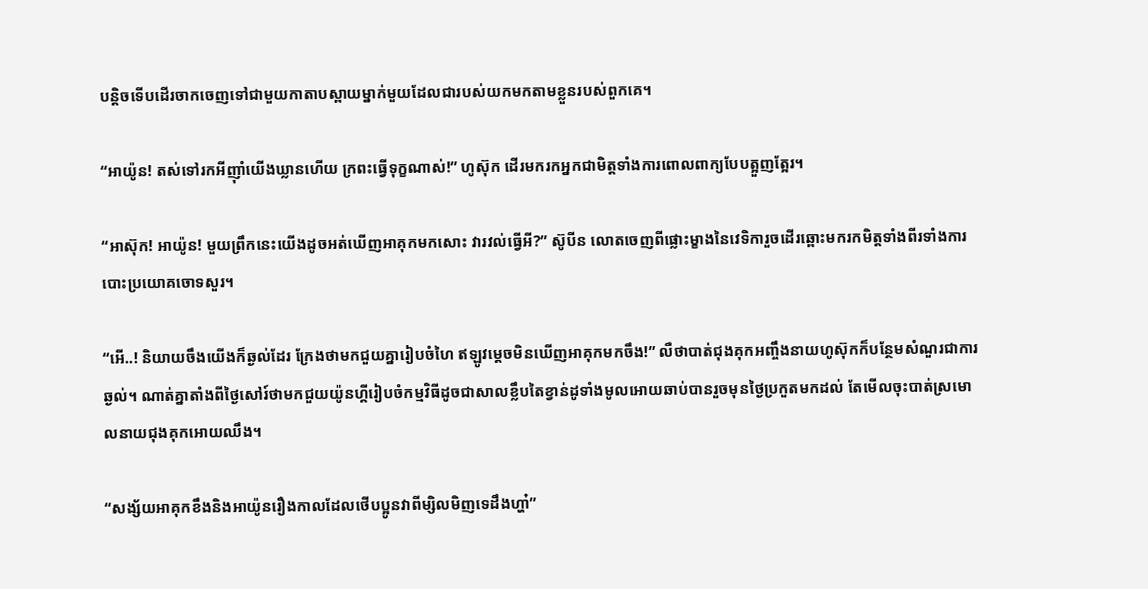បន្ដិចទើបដើរចាកចេញទៅជាមួយកាតាបស្ពាយម្នាក់មួយដែលជារបស់យកមកតាមខ្លួនរបស់ពួកគេ។

“អាយ៉ូន! តស់ទៅរកអីញ៉ាំយើងឃ្លានហើយ ក្រពះធ្វើទុក្ខណាស់!” ហូស៊ុក ដើរមករកអ្នកជាមិត្តទាំងការពោលពាក្យបែបត្អួញត្អែរ។

“អាស៊ុក! អាយ៉ូន! មួយព្រឹកនេះយើងដូចអត់ឃើញអាគុកមកសោះ វារវល់ធ្វើអី?” ស៊ូបីន លោតចេញពីផ្លោះម្ខាងនៃវេទិការួចដើរឆ្ពោះមករកមិត្តទាំងពីរទាំងការបោះប្រយោគចោទសួរ។

“អើ..! និយាយចឹងយើងក៏ឆ្ងល់ដែរ ក្រែងថាមកជួយគ្នារៀបចំហៃ ឥឡូវម្ដេចមិនឃើញអាគុកមកចឹង!” លឺថាបាត់ជុងគុកអញ្ចឹងនាយហូស៊ុកក៏បន្ថែមសំណួរជាការឆ្ងល់។ ណាត់គ្នាតាំងពីថ្ងៃសៅរ៍ថាមកជួយយ៉ូនហ្គីរៀបចំកម្មវិធីដូចជាសាលខ្លឹបតៃខ្វាន់ដូទាំងមូលអោយឆាប់បានរួចមុនថ្ងៃប្រកួតមកដល់ តែមើលចុះបាត់ស្រមោលនាយជុងគុកអោយឈឹង។

“សង្ស័យអាគុកខឹងនិងអាយ៉ូនរឿងកាលដែលថើបប្អូនវាពីម្សិលមិញទេដឹងហ្ហា៎”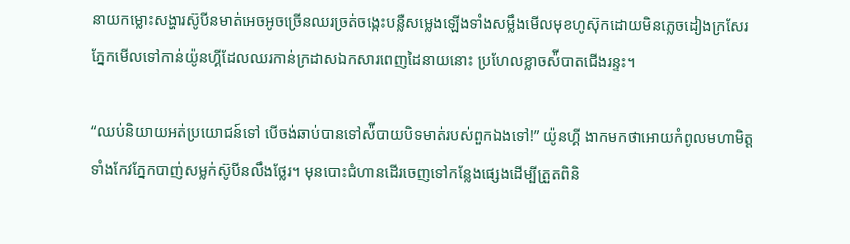នាយកម្លោះសង្ហារស៊ូបីនមាត់អេចអូចច្រើនឈរច្រត់ចង្កេះបន្លឺសម្លេងឡើងទាំងសម្លឹងមើលមុខហូស៊ុកដោយមិនភ្លេចដៀងក្រសែរភ្នែកមើលទៅកាន់យ៉ូនហ្គីដែលឈរកាន់ក្រដាសឯកសារពេញដៃនាយនោះ ប្រហែលខ្លាចស៉ីបាតជើងរន្ទះ។

“ឈប់និយាយអត់ប្រយោជន៍ទៅ បើចង់ឆាប់បានទៅស៉ីបាយបិទមាត់របស់ពួកឯងទៅ!” យ៉ូនហ្គី ងាកមកថាអោយកំពូលមហាមិត្តទាំងកែវភ្នែកបាញ់សម្លក់ស៊ូបីនលឹងថ្លែរ។ មុនបោះជំហានដើរចេញទៅកន្លែងផ្សេងដើម្បីត្រួតពិនិ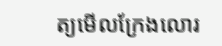ត្យមើលក្រែងលោរ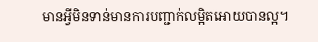មានអ្វីមិនទាន់មានការបញ្ជាក់លម្អិតអោយបានល្អ។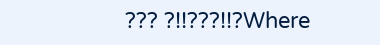??? ?!!???!!?Where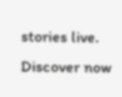stories live. Discover now